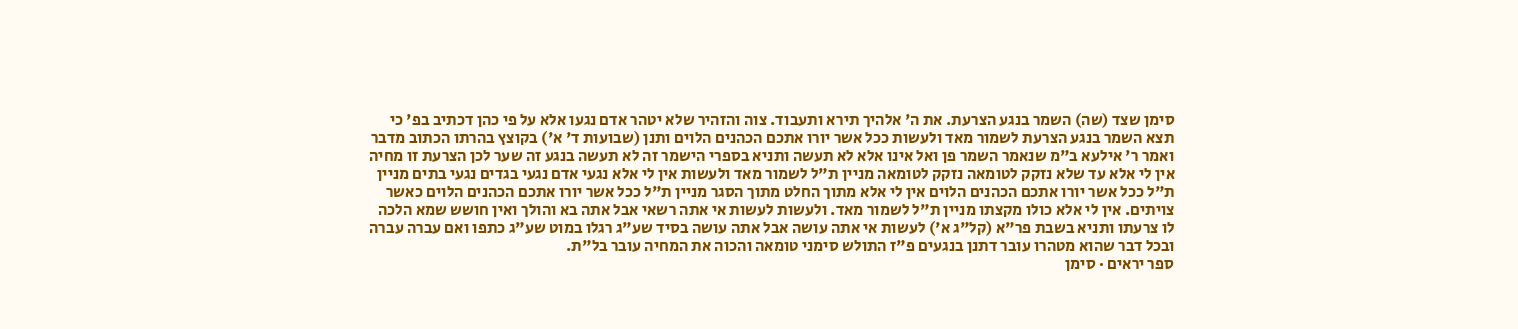סימן שצד (שה) השמר בנגע הצרעת. את ה' אלהיך תירא ותעבוד. צוה והזהיר שלא יטהר אדם נגעו אלא על פי כהן דכתיב בפ' כי תצא השמר בנגע הצרעת לשמור מאד ולעשות ככל אשר יורו אתכם הכהנים הלוים ותנן (שבועות ד' א') בקוצץ בהרתו הכתוב מדבר ואמר ר' אילעא ב"מ שנאמר השמר פן ואל אינו אלא לא תעשה ותניא בספרי הישמר זה לא תעשה בנגע זה שער לכן הצרעת זו מחיה אין לי אלא עד שלא נזקק לטומאה נזקק לטומאה מניין ת"ל לשמור מאד ולעשות אין לי אלא נגעי אדם נגעי בגדים נגעי בתים מניין ת"ל ככל אשר יורו אתכם הכהנים הלוים אין לי אלא מתוך החלט מתוך הסגר מניין ת"ל ככל אשר יורו אתכם הכהנים הלוים כאשר צויתים. אין לי אלא כולו מקצתו מניין ת"ל לשמור מאד. ולעשות לעשות אי אתה רשאי אבל אתה בא והולך ואין חושש שמא הלכה לו צרעתו ותניא בשבת פר"א (קל"ג א') לעשות אי אתה עושה אבל אתה עושה בסיד שע"ג רגלו במוט שע"ג כתפו ואם עברה עברה ובכל דבר שהוא מטהרו עובר דתנן בנגעים פ"ז התולש סימני טומאה והכוה את המחיה עובר בל"ת.
ספר יראים · סימן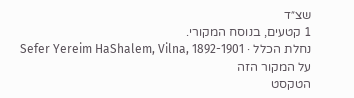שצ״ד
1 קטעים, בנוסח המקורי.
נחלת הכלל · Sefer Yereim HaShalem, Vilna, 1892-1901
על המקור הזה
הטקסט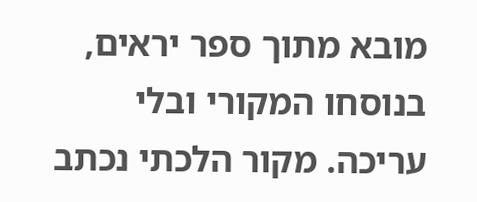מובא מתוך ספר יראים, בנוסחו המקורי ובלי עריכה. מקור הלכתי נכתב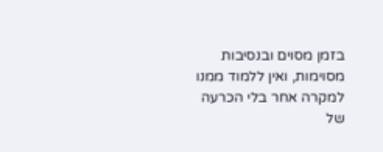בזמן מסוים ובנסיבות מסוימות, ואין ללמוד ממנו למקרה אחר בלי הכרעה של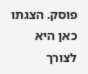פוסק. הצגתו כאן היא לצורך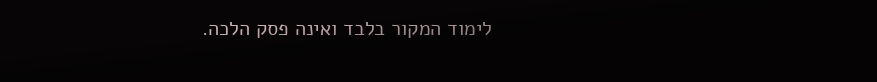לימוד המקור בלבד ואינה פסק הלכה.